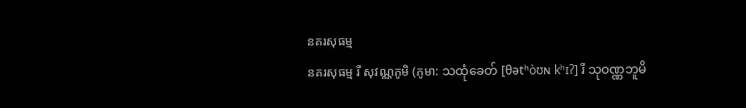នគរសុធម្ម
នគរសុធម្ម រឺ សុវណ្ណភូមិ (ភូមា: သထုံခေတ် [θətʰòʊɴ kʰɪʔ] រឺ သုဝဏ္ဏဘူမိ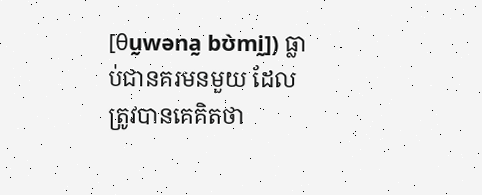[θṵwəna̰ bʊ̀mḭ]) ធ្លាប់ជានគរមនមួយ ដែលត្រូវបានគេគិតថា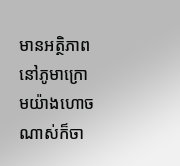មានអត្ថិភាពនៅភូមាក្រោមយ៉ាងហោចណាស់ក៏ចា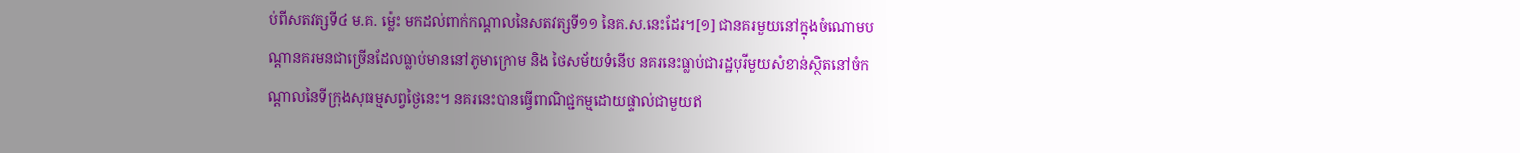ប់ពីសតវត្សទី៤ ម.គ. ម៉្លេះ មកដល់ពាក់កណ្ដាលនៃសតវត្សទី១១ នៃគ.ស.នេះដែរ។[១] ជានគរមួយនៅក្នុងចំណោមបណ្ដានគរមនជាច្រើនដែលធ្លាប់មាននៅភូមាក្រោម និង ថៃសម័យទំនើប នគរនេះធ្លាប់ជារដ្ឋបុរីមួយសំខាន់ស្ថិតនៅចំកណ្ដាលនៃទីក្រុងសុធម្មសព្វថ្ងៃនេះ។ នគរនេះបានធ្វើពាណិជ្ជកម្មដោយផ្ទាល់ជាមួយឥ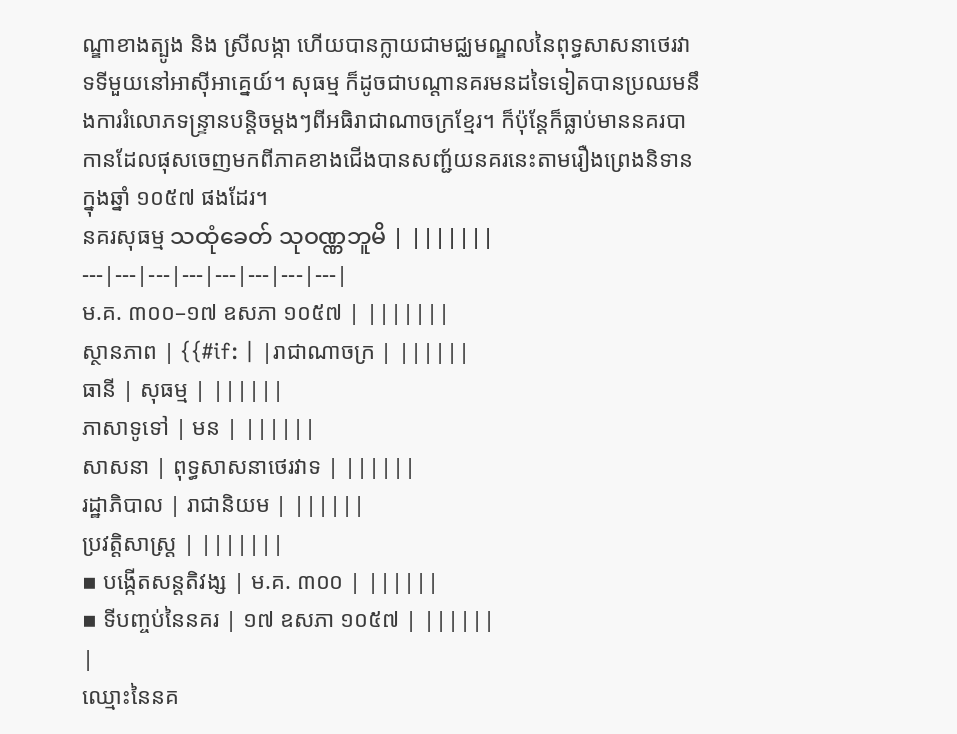ណ្ឌាខាងត្បូង និង ស្រីលង្កា ហើយបានក្លាយជាមជ្ឈមណ្ឌលនៃពុទ្ធសាសនាថេរវាទទីមួយនៅអាស៊ីអាគ្នេយ៍។ សុធម្ម ក៏ដូចជាបណ្ដានគរមនដទៃទៀតបានប្រឈមនឹងការរំលោភទន្ទ្រានបន្តិចម្ដងៗពីអធិរាជាណាចក្រខ្មែរ។ ក៏ប៉ុន្តែក៏ធ្លាប់មាននគរបាកានដែលផុសចេញមកពីភាគខាងជើងបានសញ្ជ័យនគរនេះតាមរឿងព្រេងនិទានក្នុងឆ្នាំ ១០៥៧ ផងដែរ។
នគរសុធម្ម သထုံခေတ် သုဝဏ္ဏဘူမိ | |||||||
---|---|---|---|---|---|---|---|
ម.គ. ៣០០–១៧ ឧសភា ១០៥៧ | |||||||
ស្ថានភាព | {{#if: | |រាជាណាចក្រ | ||||||
ធានី | សុធម្ម | ||||||
ភាសាទូទៅ | មន | ||||||
សាសនា | ពុទ្ធសាសនាថេរវាទ | ||||||
រដ្ឋាភិបាល | រាជានិយម | ||||||
ប្រវត្តិសាស្រ្ត | |||||||
▪ បង្កើតសន្តតិវង្ស | ម.គ. ៣០០ | ||||||
▪ ទីបញ្ចប់នៃនគរ | ១៧ ឧសភា ១០៥៧ | ||||||
|
ឈ្មោះនៃនគ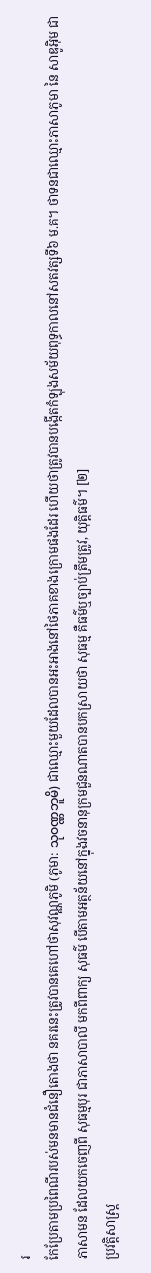រ
កែប្រែតាមប្រពៃណីរបស់មនមានជំនឿតោងថា នគរនេះត្រូវបានគេហៅថាសុវណ្ណភូមិ (ភូមា: သုဝဏ္ဏဘူမိ) ជាឈ្មោះមួយដែលបានអះអាងនៅថៃភាគខាងក្រោមផងដែរ ហើយថាត្រូវបានបង្កើតកំឡុងសម័យពុទ្ធកាលនៅសតវត្សទី៦ ម.គ។ ថាទនជាឈ្មោះភាសាភូមា នៃ សាឌូអ៊ិម ជាភាសាមន ដែលយកចេញពី សុធម្មបុរ ជាភាសាបាលី មកពីពាក្យ សុធម៌ បើតាមអត្ថន័យនៅក្នុងវចនានុក្រមជួនណាតបានបកស្រាយថា សុធម្ម គឺធម៌ឬច្បាប់ត្រឹមត្រូវ, យុត្តិធម៌។ [២]
ប្រវត្តិសាស្ត្រ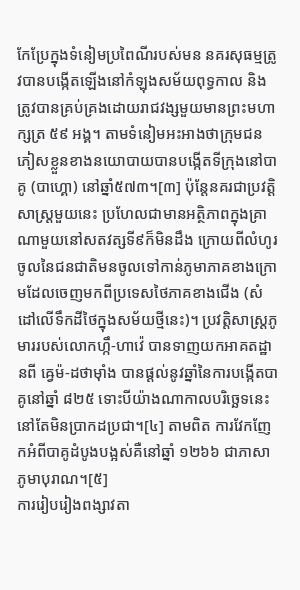កែប្រែក្នុងទំនៀមប្រពៃណីរបស់មន នគរសុធម្មត្រូវបានបង្កើតឡើងនៅកំឡុងសម័យពុទ្ធកាល និងត្រូវបានគ្រប់គ្រងដោយរាជវង្សមួយមានព្រះមហាក្សត្រ ៥៩ អង្គ។ តាមទំនៀមអះអាងថាក្រុមជនភៀសខ្លួនខាងនយោបាយបានបង្កើតទីក្រុងនៅបាគូ (បាហ្គោ) នៅឆ្នាំ៥៧៣។[៣] ប៉ុន្តែនគរជាប្រវត្តិសាស្ត្រមួយនេះ ប្រហែលជាមានអត្ថិភាពក្នុងគ្រាណាមួយនៅសតវត្សទី៩ក៏មិនដឹង ក្រោយពីលំហូរចូលនៃជនជាតិមនចូលទៅកាន់ភូមាភាគខាងក្រោមដែលចេញមកពីប្រទេសថៃភាគខាងជើង (សំដៅលើទឹកដីថៃក្នុងសម័យថ្មីនេះ)។ ប្រវត្តិសាស្ត្រភូមាររបស់លោកហ្កឹ-ហាវ៉េ បានទាញយកអាគតដ្ឋានពី ឝ្វេម៉-ដថាម៉ាំង បានផ្ដល់នូវឆ្នាំនៃការបង្កើតបាគូនៅឆ្នាំ ៨២៥ ទោះបីយ៉ាងណាកាលបរិច្ឆេទនេះនៅតែមិនប្រាកដប្រជា។[៤] តាមពិត ការវែកញែកអំពីបាគូដំបូងបង្អស់គឺនៅឆ្នាំ ១២៦៦ ជាភាសាភូមាបុរាណ។[៥]
ការរៀបរៀងពង្សាវតា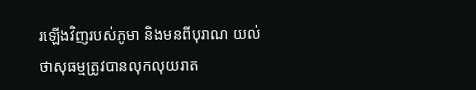រឡើងវិញរបស់ភូមា និងមនពីបុរាណ យល់ថាសុធម្មត្រូវបានលុកលុយរាត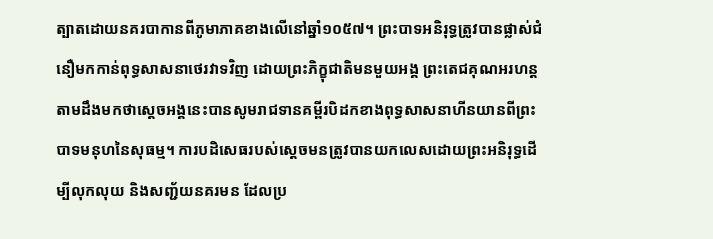ត្បាតដោយនគរបាកានពីភូមាភាគខាងលើនៅឆ្នាំ១០៥៧។ ព្រះបាទអនិរុទ្ធត្រូវបានផ្លាស់ជំនឿមកកាន់ពុទ្ធសាសនាថេរវាទវិញ ដោយព្រះភិក្ខុជាតិមនមួយអង្គ ព្រះតេជគុណអរហន្ត តាមដឹងមកថាស្ដេចអង្គនេះបានសូមរាជទានគម្ពីរបិដកខាងពុទ្ធសាសនាហីនយានពីព្រះបាទមនុហនៃសុធម្ម។ ការបដិសេធរបស់ស្ដេចមនត្រូវបានយកលេសដោយព្រះអនិរុទ្ធដើម្បីលុកលុយ និងសញ្ជ័យនគរមន ដែលប្រ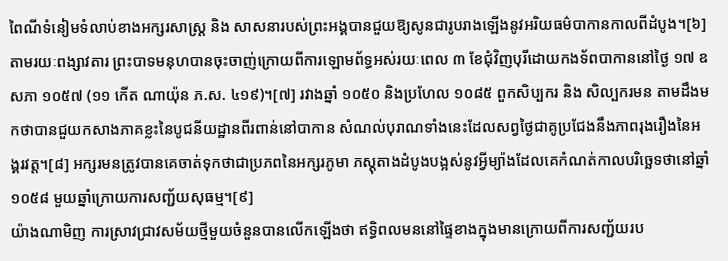ពៃណីទំនៀមទំលាប់ខាងអក្សរសាស្ត្រ និង សាសនារបស់ព្រះអង្គបានជួយឱ្យសូនជារូបរាងឡើងនូវអរិយធម៌បាកានកាលពីដំបូង។[៦] តាមរយៈពង្សាវតារ ព្រះបាទមនុហបានចុះចាញ់ក្រោយពីការឡោមព័ទ្ធអស់រយៈពេល ៣ ខែជុំវិញបុរីដោយកងទ័ពបាកាននៅថ្ងៃ ១៧ ឧសភា ១០៥៧ (១១ កើត ណាយ៉ុន ភ.ស. ៤១៩)។[៧] រវាងឆ្នាំ ១០៥០ និងប្រហែល ១០៨៥ ពួកសិប្បករ និង សិល្បករមន តាមដឹងមកថាបានជួយកសាងភាគខ្លះនៃបូជនីយដ្ឋានពីរពាន់នៅបាកាន សំណល់បុរាណទាំងនេះដែលសព្វថ្ងៃជាគូប្រជែងនឹងភាពរុងរឿងនៃអង្គរវត្ត។[៨] អក្សរមនត្រូវបានគេចាត់ទុកថាជាប្រភពនៃអក្សរភូមា ភស្តុតាងដំបូងបង្អស់នូវអ្វីម្យ៉ាងដែលគេកំណត់កាលបរិច្ឆេទថានៅឆ្នាំ១០៥៨ មួយឆ្នាំក្រោយការសញ្ជ័យសុធម្ម។[៩]
យ៉ាងណាមិញ ការស្រាវជ្រាវសម័យថ្មីមួយចំនួនបានលើកឡើងថា ឥទ្ធិពលមននៅផ្ទៃខាងក្នុងមានក្រោយពីការសញ្ជ័យរប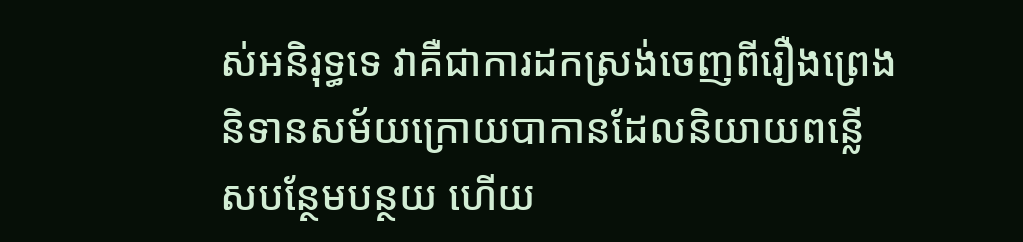ស់អនិរុទ្ធទេ វាគឺជាការដកស្រង់ចេញពីរឿងព្រេងនិទានសម័យក្រោយបាកានដែលនិយាយពន្លើសបន្ថែមបន្ថយ ហើយ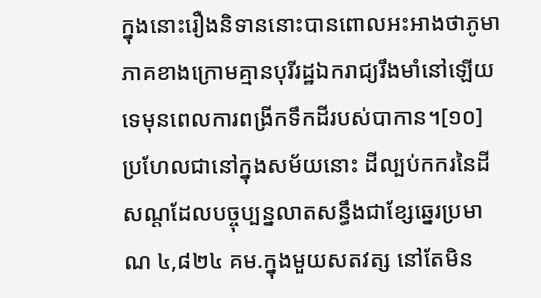ក្នុងនោះរឿងនិទាននោះបានពោលអះអាងថាភូមាភាគខាងក្រោមគ្មានបុរីរដ្ឋឯករាជ្យរឹងមាំនៅឡើយទេមុនពេលការពង្រីកទឹកដីរបស់បាកាន។[១០] ប្រហែលជានៅក្នុងសម័យនោះ ដីល្បប់កករនៃដីសណ្ដដែលបច្ចុប្បន្នលាតសន្ធឹងជាខ្សែឆ្នេរប្រមាណ ៤,៨២៤ គម.ក្នុងមួយសតវត្ស នៅតែមិន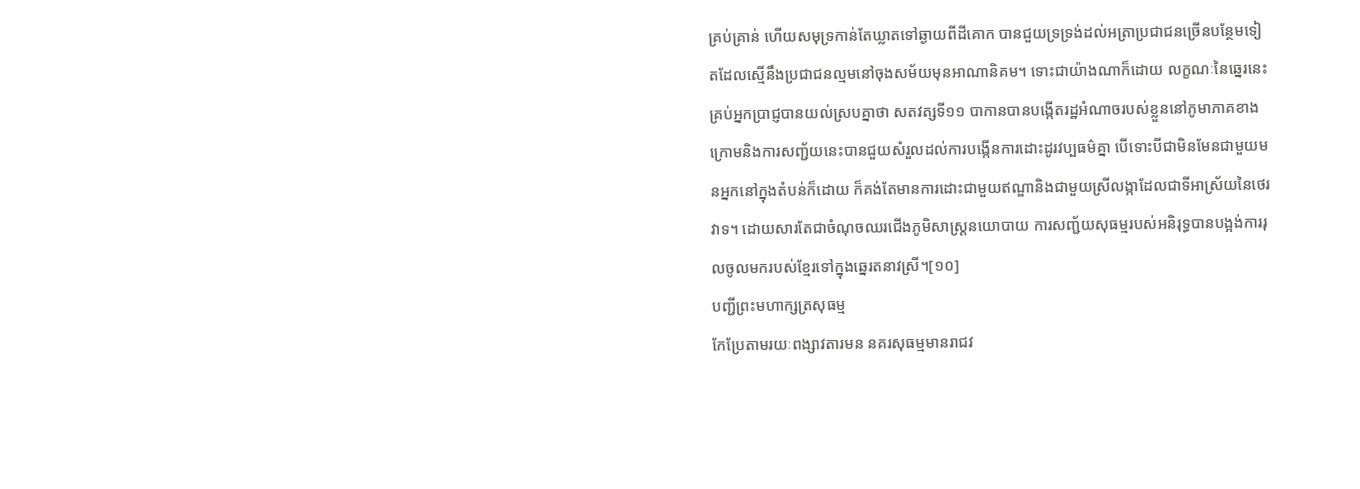គ្រប់គ្រាន់ ហើយសមុទ្រកាន់តែឃ្លាតទៅឆ្ងាយពីដីគោក បានជួយទ្រទ្រង់ដល់អត្រាប្រជាជនច្រើនបន្ថែមទៀតដែលស្មើនឹងប្រជាជនល្មមនៅចុងសម័យមុនអាណានិគម។ ទោះជាយ៉ាងណាក៏ដោយ លក្ខណៈនៃឆ្នេរនេះ គ្រប់អ្នកប្រាជ្ញបានយល់ស្របគ្នាថា សតវត្សទី១១ បាកានបានបង្កើតរដ្ឋអំណាចរបស់ខ្លួននៅភូមាភាគខាងក្រោមនិងការសញ្ជ័យនេះបានជួយសំរួលដល់ការបង្កើនការដោះដូរវប្បធម៌គ្នា បើទោះបីជាមិនមែនជាមួយមនអ្នកនៅក្នុងតំបន់ក៏ដោយ ក៏គង់តែមានការដោះជាមួយឥណ្ឌានិងជាមួយស្រីលង្កាដែលជាទីអាស្រ័យនៃថេរវាទ។ ដោយសារតែជាចំណុចឈរជើងភូមិសាស្ត្រនយោបាយ ការសញ្ជ័យសុធម្មរបស់អនិរុទ្ធបានបង្អង់ការរុលចូលមករបស់ខ្មែរទៅក្នុងឆ្នេរតនាវស្រី។[១០]
បញ្ជីព្រះមហាក្សត្រសុធម្ម
កែប្រែតាមរយៈពង្សាវតារមន នគរសុធម្មមានរាជវ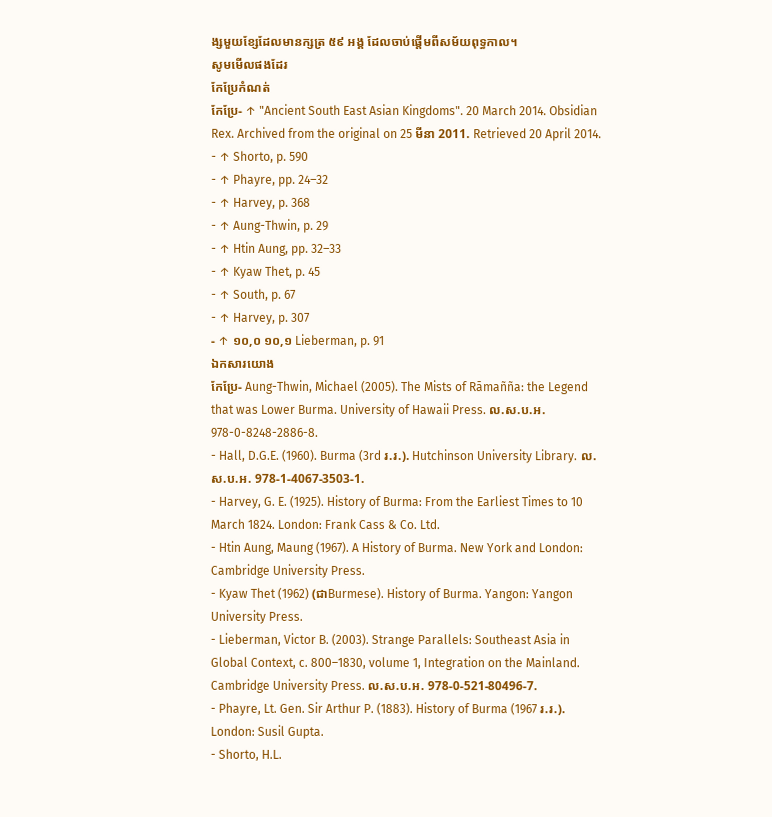ង្សមួយខ្សែដែលមានក្សត្រ ៥៩ អង្គ ដែលចាប់ផ្ដើមពីសម័យពុទ្ធកាល។
សូមមើលផងដែរ
កែប្រែកំណត់
កែប្រែ- ↑ "Ancient South East Asian Kingdoms". 20 March 2014. Obsidian Rex. Archived from the original on 25 មីនា 2011. Retrieved 20 April 2014.
- ↑ Shorto, p. 590
- ↑ Phayre, pp. 24–32
- ↑ Harvey, p. 368
- ↑ Aung-Thwin, p. 29
- ↑ Htin Aung, pp. 32–33
- ↑ Kyaw Thet, p. 45
- ↑ South, p. 67
- ↑ Harvey, p. 307
- ↑ ១០,០ ១០,១ Lieberman, p. 91
ឯកសារយោង
កែប្រែ- Aung-Thwin, Michael (2005). The Mists of Rāmañña: the Legend that was Lower Burma. University of Hawaii Press. ល.ស.ប.អ. 978-0-8248-2886-8.
- Hall, D.G.E. (1960). Burma (3rd រ.រ.). Hutchinson University Library. ល.ស.ប.អ. 978-1-4067-3503-1.
- Harvey, G. E. (1925). History of Burma: From the Earliest Times to 10 March 1824. London: Frank Cass & Co. Ltd.
- Htin Aung, Maung (1967). A History of Burma. New York and London: Cambridge University Press.
- Kyaw Thet (1962) (ជាBurmese). History of Burma. Yangon: Yangon University Press.
- Lieberman, Victor B. (2003). Strange Parallels: Southeast Asia in Global Context, c. 800–1830, volume 1, Integration on the Mainland. Cambridge University Press. ល.ស.ប.អ. 978-0-521-80496-7.
- Phayre, Lt. Gen. Sir Arthur P. (1883). History of Burma (1967 រ.រ.). London: Susil Gupta.
- Shorto, H.L.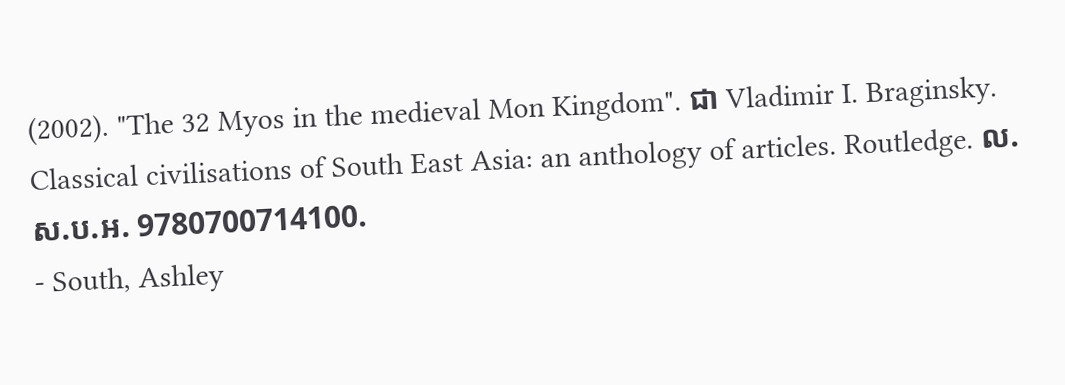(2002). "The 32 Myos in the medieval Mon Kingdom". ជា Vladimir I. Braginsky. Classical civilisations of South East Asia: an anthology of articles. Routledge. ល.ស.ប.អ. 9780700714100.
- South, Ashley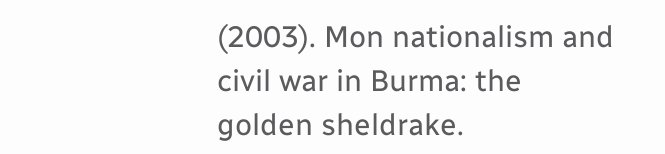(2003). Mon nationalism and civil war in Burma: the golden sheldrake.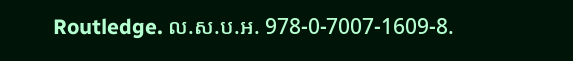Routledge. ល.ស.ប.អ. 978-0-7007-1609-8.